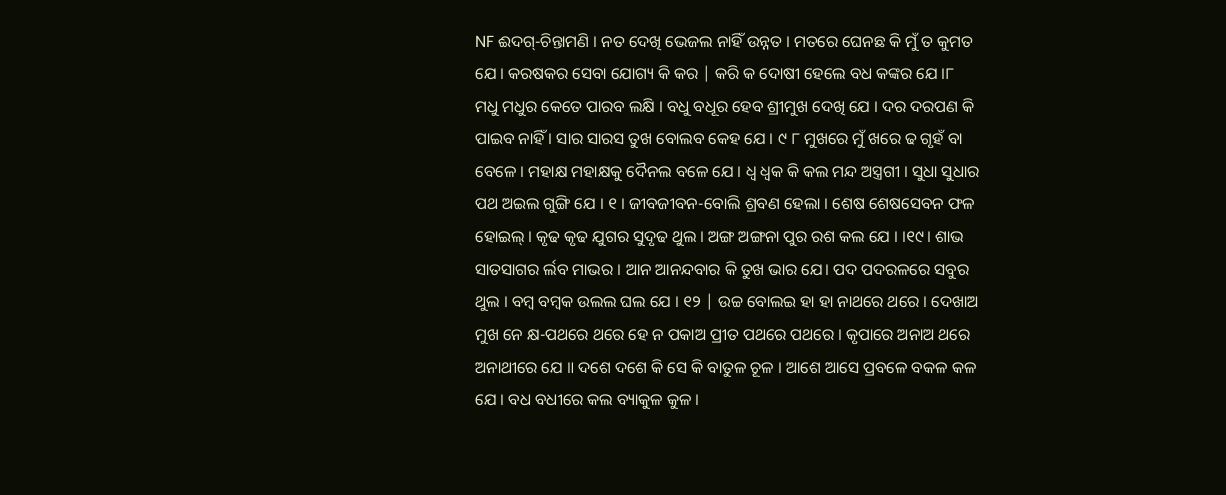NF ଈଦଗ୍-ଚିନ୍ତାମଣି । ନତ ଦେଖି ଭେଜଲ ନାହିଁ ଉନ୍ନତ । ମତରେ ଘେନଛ କି ମୁଁ ତ କୁମତ ଯେ । କରଷକର ସେବା ଯୋଗ୍ୟ କି କର | କରି କ ଦୋଷୀ ହେଲେ ବଧ କଙ୍କର ଯେ ।୮ ମଧୁ ମଧୁର କେତେ ପାରବ ଲକ୍ଷି । ବଧୁ ବଧୂର ହେବ ଶ୍ରୀମୁଖ ଦେଖି ଯେ । ଦର ଦରପଣ କି ପାଇବ ନାହିଁ । ସାର ସାରସ ତୁଖ ବୋଲବ କେହ ଯେ । ୯ ୮ ମୁଖରେ ମୁଁ ଖରେ ଢ ଗୃହଁ ବା ବେଳେ । ମହାକ୍ଷ ମହାକ୍ଷକୁ ଦୈନଲ ବଳେ ଯେ । ଧ୍ଵ ଧ୍ଵକ କି କଲ ମନ୍ଦ ଅସ୍ତ୍ରଗୀ । ସୁଧା ସୁଧାର ପଥ ଅଇଲ ଗୁଙ୍ଗି ଯେ । ୧ । ଜୀବଜୀବନ-ବୋଲି ଶ୍ରବଣ ହେଲା । ଶେଷ ଶେଷସେବନ ଫଳ ହୋଇଲ୍ । କୃଢ କୃଢ ଯୁଗର ସୁଦୃଢ ଥୁଲ । ଅଙ୍ଗ ଅଙ୍ଗନା ପୁର ରଶ କଲ ଯେ । ।୧୯। ଶାଭ ସାତସାଗର ର୍ଲବ ମାଭର । ଆନ ଆନନ୍ଦବାର କି ତୁଖ ଭାର ଯେ। ପଦ ପଦରଳରେ ସବୁର ଥୁଲ । ବମ୍ବ ବମ୍ବକ ଉଲଲ ଘଲ ଯେ । ୧୨ | ଉଚ୍ଚ ବୋଲଇ ହା ହା ନାଥରେ ଥରେ । ଦେଖାଅ ମୁଖ ନେ କ୍ଷ-ପଥରେ ଥରେ ହେ ନ ପକାଅ ପ୍ରୀତ ପଥରେ ପଥରେ । କୃପାରେ ଅନାଅ ଥରେ ଅନାଥୀରେ ଯେ ॥ ଦଶେ ଦଶେ କି ସେ କି ବାତୁଳ ଚୂଳ । ଆଶେ ଆସେ ପ୍ରବଳେ ବକଳ କଳ ଯେ । ବଧ ବଧୀରେ କଲ ବ୍ୟାକୁଳ କୁଳ ।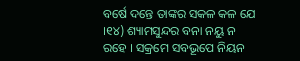ବର୍ଷେ ଦନ୍ତେ ତାଙ୍କର ସକଳ କଳ ଯେ ।୧୪) ଶ୍ୟାମସୁନ୍ଦର ବନା ନୟୁ ନ ରହେ । ସକ୍ରମେ ସବଭୂପେ ନିୟନ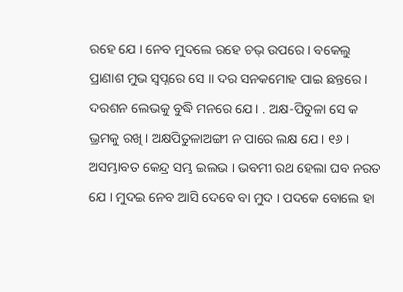ରହେ ଯେ । ନେବ ମୁଦଲେ ରହେ ଚଭ୍ ଉପରେ । ବକେଲୁ ପ୍ରାଣାଶ ମୁଭ ସ୍ୱପ୍ନରେ ସେ ॥ ଦର ସନକମୋହ ପାଇ ଛନ୍ତରେ । ଦରଶନ ଲେଭକୁ ବୁଦ୍ଧି ମନରେ ଯେ। . ଅକ୍ଷ-ପିତୁଳା ସେ କ ଭ୍ରମକୁ ରଖି । ଅକ୍ଷପିତୁଳାଅଙ୍ଗୀ ନ ପାରେ ଲକ୍ଷ ଯେ । ୧୬ । ଅସମ୍ଭାବତ କେନ୍ଦ୍ର ସମ୍ଭ ଇଲଭ । ଭବମୀ ରଥ ହେଲା ଘବ ନରତ ଯେ । ମୁଦଇ ନେବ ଆସି ଦେବେ ବା ମୁଦ । ପଦକେ ବୋଲେ ହା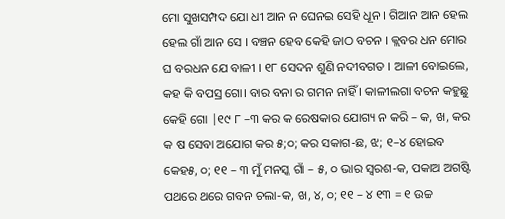ମୋ ସୁଖସମ୍ପଦ ଯୋ ଧୀ ଆନ ନ ଘେନଇ ସେହି ଧୂନ । ଗିଆନ ଆନ ହେଲ ହେଲ ଗାଁ ଆନ ସେ । ବଞ୍ଚନ ହେବ କେହି ଜାଠ ବଚନ । କ୍ଲବର ଧନ ମୋର ଘ ବରଧନ ଯେ ବାଳୀ । ୧୮ ସେଦନ ଶୁଣି ନଦୀବଗତ । ଆଳୀ ବୋଇଲେ, କହ କି ବପସ୍ର ଗୋ। ବାର ବନା ର ଗମନ ନାହିଁ । କାଳୀଲଗା ବଚନ କହୁଛୁ କେହି ଗୋ |୧୯ ୮ –୩ କର କ ରେଷକାର ଯୋଗ୍ୟ ନ କରି – କ, ଖ, କର କ ଷ ସେବା ଅଯୋଗ କର ୫;୦; କର ସକାଗ-ଛ, ଝ; ୧–୪ ହୋଇବ କେହ୫, ୦; ୧୧ – ୩ ମୁଁ ମନସ୍କ ଗାଁ – ୫, ୦ ଭାର ସ୍ବରଶ-କ, ପକାଅ ଅଗଷ୍ଟି ପଥରେ ଥରେ ଗବନ ଚଲା-କ, ଖ, ୪, ୦; ୧୧ – ୪ ୧୩ = ୧ ଉଚ୍ଚ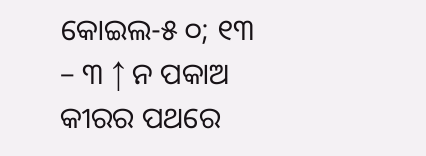କୋଇଲ-୫ ୦; ୧୩ – ୩ ↑ ନ ପକାଅ କୀରର ପଥରେ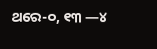ଥରେ-୦, ୧୩ —୪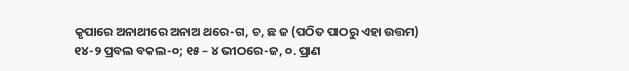କୃପାରେ ଅନାଥୀରେ ଅନାଅ ଥରେ-ଗ, ଚ, ଛ ଜ (ପଠିତ ପାଠରୁ ଏହା ଉତ୍ତମ) ୧୪-୨ ପ୍ରବଲ ବକଲ-୦; ୧୫ – ୪ ଭୀଠରେ-ଜ, ୦. ପ୍ରାଣ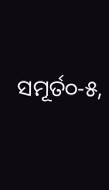ସମୂର୍ତ୦-୫,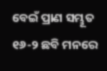ବେଇଁ ପ୍ରାଣ ସମ୍ଭୂତ ୧୬-୨ ଛବି ମନରେ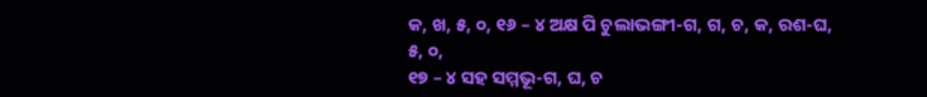କ, ଖ, ୫, ୦, ୧୬ – ୪ ଅକ୍ଷ ପି ଚୁଲାଭଙ୍ଗୀ-ଗ, ଗ, ଚ, କ, ରଶ-ଘ, ୫, ୦,
୧୭ – ୪ ସହ ସମ୍ମଭୂ-ଗ, ଘ, ଚ